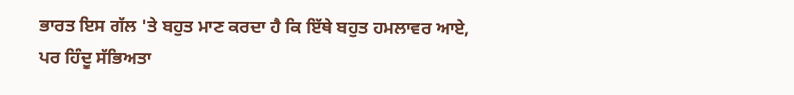ਭਾਰਤ ਇਸ ਗੱਲ 'ਤੇ ਬਹੁਤ ਮਾਣ ਕਰਦਾ ਹੈ ਕਿ ਇੱਥੇ ਬਹੁਤ ਹਮਲਾਵਰ ਆਏ, ਪਰ ਹਿੰਦੂ ਸੱਭਿਅਤਾ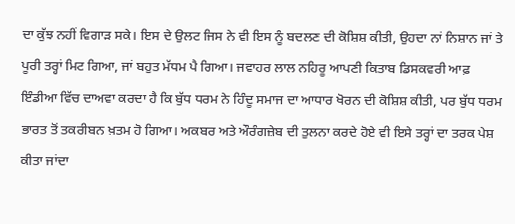ਦਾ ਕੁੱਝ ਨਹੀਂ ਵਿਗਾੜ ਸਕੇ। ਇਸ ਦੇ ਉਲਟ ਜਿਸ ਨੇ ਵੀ ਇਸ ਨੂੰ ਬਦਲਣ ਦੀ ਕੋਸ਼ਿਸ਼ ਕੀਤੀ, ਉਹਦਾ ਨਾਂ ਨਿਸ਼ਾਨ ਜਾਂ ਤੇ ਪੂਰੀ ਤਰ੍ਹਾਂ ਮਿਟ ਗਿਆ, ਜਾਂ ਬਹੁਤ ਮੱਧਮ ਪੈ ਗਿਆ। ਜਵਾਹਰ ਲਾਲ ਨਹਿਰੂ ਆਪਣੀ ਕਿਤਾਬ ਡਿਸਕਵਰੀ ਆਫ਼ ਇੰਡੀਆ ਵਿੱਚ ਦਾਅਵਾ ਕਰਦਾ ਹੈ ਕਿ ਬੁੱਧ ਧਰਮ ਨੇ ਹਿੰਦੂ ਸਮਾਜ ਦਾ ਆਧਾਰ ਖੋਰਨ ਦੀ ਕੋਸ਼ਿਸ਼ ਕੀਤੀ, ਪਰ ਬੁੱਧ ਧਰਮ ਭਾਰਤ ਤੋਂ ਤਕਰੀਬਨ ਖ਼ਤਮ ਹੋ ਗਿਆ। ਅਕਬਰ ਅਤੇ ਔਰੰਗਜ਼ੇਬ ਦੀ ਤੁਲਨਾ ਕਰਦੇ ਹੋਏ ਵੀ ਇਸੇ ਤਰ੍ਹਾਂ ਦਾ ਤਰਕ ਪੇਸ਼ ਕੀਤਾ ਜਾਂਦਾ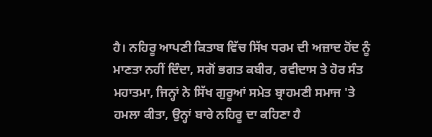ਹੈ। ਨਹਿਰੂ ਆਪਣੀ ਕਿਤਾਬ ਵਿੱਚ ਸਿੱਖ ਧਰਮ ਦੀ ਅਜ਼ਾਦ ਹੋਂਦ ਨੂੰ ਮਾਣਤਾ ਨਹੀਂ ਦਿੰਦਾ, ਸਗੋਂ ਭਗਤ ਕਬੀਰ, ਰਵੀਦਾਸ ਤੇ ਹੋਰ ਸੰਤ ਮਹਾਤਮਾ, ਜਿਨ੍ਹਾਂ ਨੇ ਸਿੱਖ ਗੁਰੂਆਂ ਸਮੇਤ ਬ੍ਰਾਹਮਣੀ ਸਮਾਜ 'ਤੇ ਹਮਲਾ ਕੀਤਾ, ਉਨ੍ਹਾਂ ਬਾਰੇ ਨਹਿਰੂ ਦਾ ਕਹਿਣਾ ਹੈ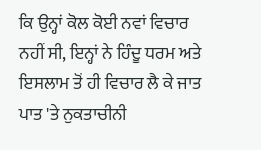ਕਿ ਉਨ੍ਹਾਂ ਕੋਲ ਕੋਈ ਨਵਾਂ ਵਿਚਾਰ ਨਹੀਂ ਸੀ, ਇਨ੍ਹਾਂ ਨੇ ਹਿੰਦੂ ਧਰਮ ਅਤੇ ਇਸਲਾਮ ਤੋਂ ਹੀ ਵਿਚਾਰ ਲੈ ਕੇ ਜਾਤ ਪਾਤ 'ਤੇ ਨੁਕਤਾਚੀਨੀ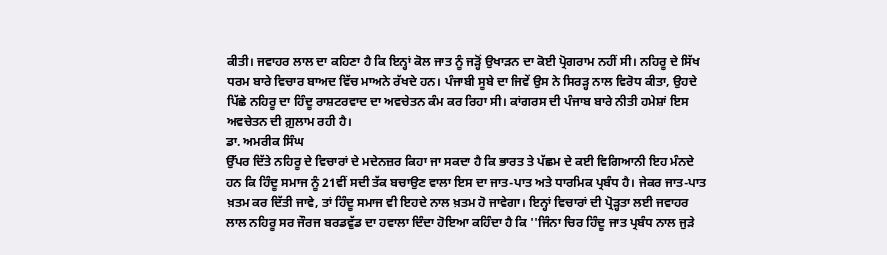ਕੀਤੀ। ਜਵਾਹਰ ਲਾਲ ਦਾ ਕਹਿਣਾ ਹੈ ਕਿ ਇਨ੍ਹਾਂ ਕੋਲ ਜਾਤ ਨੂੰ ਜੜ੍ਹੋਂ ਉਖਾੜਨ ਦਾ ਕੋਈ ਪ੍ਰੋਗਰਾਮ ਨਹੀਂ ਸੀ। ਨਹਿਰੂ ਦੇ ਸਿੱਖ ਧਰਮ ਬਾਰੇ ਵਿਚਾਰ ਬਾਅਦ ਵਿੱਚ ਮਾਅਨੇ ਰੱਖਦੇ ਹਨ। ਪੰਜਾਬੀ ਸੂਬੇ ਦਾ ਜਿਵੇਂ ਉਸ ਨੇ ਸਿਰੜ੍ਹ ਨਾਲ ਵਿਰੋਧ ਕੀਤਾ, ਉਹਦੇ ਪਿੱਛੇ ਨਹਿਰੂ ਦਾ ਹਿੰਦੂ ਰਾਸ਼ਟਰਵਾਦ ਦਾ ਅਵਚੇਤਨ ਕੰਮ ਕਰ ਰਿਹਾ ਸੀ। ਕਾਂਗਰਸ ਦੀ ਪੰਜਾਬ ਬਾਰੇ ਨੀਤੀ ਹਮੇਸ਼ਾਂ ਇਸ ਅਵਚੇਤਨ ਦੀ ਗ਼ੁਲਾਮ ਰਹੀ ਹੈ।
ਡਾ. ਅਮਰੀਕ ਸਿੰਘ
ਉੱਪਰ ਦਿੱਤੇ ਨਹਿਰੂ ਦੇ ਵਿਚਾਰਾਂ ਦੇ ਮਦੇਨਜ਼ਰ ਕਿਹਾ ਜਾ ਸਕਦਾ ਹੈ ਕਿ ਭਾਰਤ ਤੇ ਪੱਛਮ ਦੇ ਕਈ ਵਿਗਿਆਨੀ ਇਹ ਮੰਨਦੇ ਹਨ ਕਿ ਹਿੰਦੂ ਸਮਾਜ ਨੂੰ 21ਵੀਂ ਸਦੀ ਤੱਕ ਬਚਾਉਣ ਵਾਲਾ ਇਸ ਦਾ ਜਾਤ-ਪਾਤ ਅਤੇ ਧਾਰਮਿਕ ਪ੍ਰਬੰਧ ਹੈ। ਜੇਕਰ ਜਾਤ-ਪਾਤ ਖ਼ਤਮ ਕਰ ਦਿੱਤੀ ਜਾਵੇ, ਤਾਂ ਹਿੰਦੂ ਸਮਾਜ ਵੀ ਇਹਦੇ ਨਾਲ ਖ਼ਤਮ ਹੋ ਜਾਵੇਗਾ। ਇਨ੍ਹਾਂ ਵਿਚਾਰਾਂ ਦੀ ਪ੍ਰੋੜ੍ਹਤਾ ਲਈ ਜਵਾਹਰ ਲਾਲ ਨਹਿਰੂ ਸਰ ਜੌਰਜ ਬਰਡਵੁੱਡ ਦਾ ਹਵਾਲਾ ਦਿੰਦਾ ਹੋਇਆ ਕਹਿੰਦਾ ਹੈ ਕਿ ''ਜਿੰਨਾ ਚਿਰ ਹਿੰਦੂ ਜਾਤ ਪ੍ਰਬੰਧ ਨਾਲ ਜੁੜੇ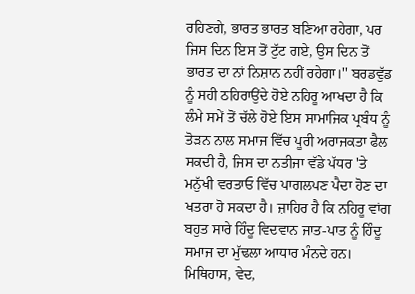ਰਹਿਣਗੇ, ਭਾਰਤ ਭਾਰਤ ਬਣਿਆ ਰਹੇਗਾ, ਪਰ ਜਿਸ ਦਿਨ ਇਸ ਤੋਂ ਟੁੱਟ ਗਏ, ਉਸ ਦਿਨ ਤੋਂ ਭਾਰਤ ਦਾ ਨਾਂ ਨਿਸ਼ਾਨ ਨਹੀਂ ਰਹੇਗਾ।'' ਬਰਡਵੁੱਡ ਨੂੰ ਸਹੀ ਠਹਿਰਾਉਂਦੇ ਹੋਏ ਨਹਿਰੂ ਆਖਦਾ ਹੈ ਕਿ ਲੰਮੇ ਸਮੇਂ ਤੋਂ ਚੱਲੇ ਹੋਏ ਇਸ ਸਾਮਾਜਿਕ ਪ੍ਰਬੰਧ ਨੂੰ ਤੋੜਨ ਨਾਲ ਸਮਾਜ ਵਿੱਚ ਪੂਰੀ ਅਰਾਜਕਤਾ ਫੈਲ ਸਕਦੀ ਹੈ, ਜਿਸ ਦਾ ਨਤੀਜਾ ਵੱਡੇ ਪੱਧਰ 'ਤੇ ਮਨੁੱਖੀ ਵਰਤਾਓ ਵਿੱਚ ਪਾਗਲਪਣ ਪੈਦਾ ਹੋਣ ਦਾ ਖਤਰਾ ਹੋ ਸਕਦਾ ਹੈ। ਜ਼ਾਹਿਰ ਹੈ ਕਿ ਨਹਿਰੂ ਵਾਂਗ ਬਹੁਤ ਸਾਰੇ ਹਿੰਦੂ ਵਿਦਵਾਨ ਜਾਤ-ਪਾਤ ਨੂੰ ਹਿੰਦੂ ਸਮਾਜ ਦਾ ਮੁੱਢਲਾ ਆਧਾਰ ਮੰਨਦੇ ਹਨ। ਮਿਥਿਹਾਸ, ਵੇਦ,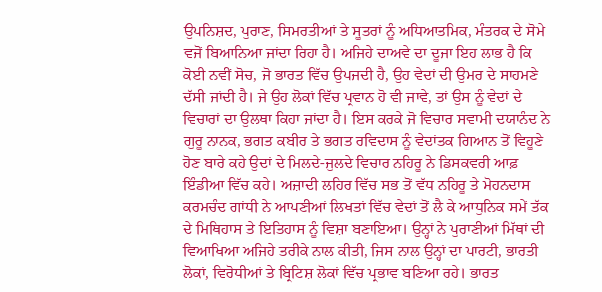ਉਪਨਿਸ਼ਦ, ਪੁਰਾਣ, ਸਿਮਰਤੀਆਂ ਤੇ ਸੂਤਰਾਂ ਨੂੰ ਅਧਿਆਤਮਿਕ, ਮੰਤਰਕ ਦੇ ਸੋਮੇ ਵਜੋਂ ਬਿਆਨਿਆ ਜਾਂਦਾ ਰਿਹਾ ਹੈ। ਅਜਿਹੇ ਦਾਅਵੇ ਦਾ ਦੂਜਾ ਇਹ ਲਾਭ ਹੈ ਕਿ ਕੋਈ ਨਵੀਂ ਸੋਚ, ਜੋ ਭਾਰਤ ਵਿੱਚ ਉਪਜਦੀ ਹੈ, ਉਹ ਵੇਦਾਂ ਦੀ ਉਮਰ ਦੇ ਸਾਹਮਣੇ ਦੱਸੀ ਜਾਂਦੀ ਹੈ। ਜੇ ਉਹ ਲੋਕਾਂ ਵਿੱਚ ਪ੍ਰਵਾਨ ਹੋ ਵੀ ਜਾਵੇ, ਤਾਂ ਉਸ ਨੂੰ ਵੇਦਾਂ ਦੇ ਵਿਚਾਰਾਂ ਦਾ ਉਲਥਾ ਕਿਹਾ ਜਾਂਦਾ ਹੈ। ਇਸ ਕਰਕੇ ਜੋ ਵਿਚਾਰ ਸਵਾਮੀ ਦਯਾਨੰਦ ਨੇ ਗੁਰੂ ਨਾਨਕ, ਭਗਤ ਕਬੀਰ ਤੇ ਭਗਤ ਰਵਿਦਾਸ ਨੂੰ ਵੇਦਾਂਤਕ ਗਿਆਨ ਤੋਂ ਵਿਹੂਣੇ ਹੋਣ ਬਾਰੇ ਕਹੇ ਉਦਾਂ ਦੇ ਮਿਲਦੇ-ਜੁਲਦੇ ਵਿਚਾਰ ਨਹਿਰੂ ਨੇ ਡਿਸਕਵਰੀ ਆਫ਼ ਇੰਡੀਆ ਵਿੱਚ ਕਹੇ। ਅਜ਼ਾਦੀ ਲਹਿਰ ਵਿੱਚ ਸਭ ਤੋਂ ਵੱਧ ਨਹਿਰੂ ਤੇ ਮੋਹਨਦਾਸ ਕਰਮਚੰਦ ਗਾਂਧੀ ਨੇ ਆਪਣੀਆਂ ਲਿਖਤਾਂ ਵਿੱਚ ਵੇਦਾਂ ਤੋਂ ਲੈ ਕੇ ਆਧੁਨਿਕ ਸਮੇਂ ਤੱਕ ਦੇ ਮਿਥਿਹਾਸ ਤੇ ਇਤਿਹਾਸ ਨੂੰ ਵਿਸ਼ਾ ਬਣਾਇਆ। ਉਨ੍ਹਾਂ ਨੇ ਪੁਰਾਣੀਆਂ ਮਿੱਥਾਂ ਦੀ ਵਿਆਖਿਆ ਅਜਿਹੇ ਤਰੀਕੇ ਨਾਲ ਕੀਤੀ, ਜਿਸ ਨਾਲ ਉਨ੍ਹਾਂ ਦਾ ਪਾਰਟੀ, ਭਾਰਤੀ ਲੋਕਾਂ, ਵਿਰੋਧੀਆਂ ਤੇ ਬ੍ਰਿਟਿਸ਼ ਲੋਕਾਂ ਵਿੱਚ ਪ੍ਰਭਾਵ ਬਣਿਆ ਰਹੇ। ਭਾਰਤ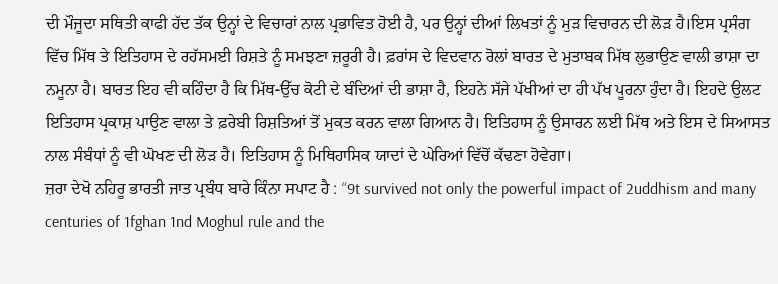ਦੀ ਮੌਜੂਦਾ ਸਥਿਤੀ ਕਾਫੀ ਹੱਦ ਤੱਕ ਉਨ੍ਹਾਂ ਦੇ ਵਿਚਾਰਾਂ ਨਾਲ ਪ੍ਰਭਾਵਿਤ ਹੋਈ ਹੈ, ਪਰ ਉਨ੍ਹਾਂ ਦੀਆਂ ਲਿਖਤਾਂ ਨੂੰ ਮੁੜ ਵਿਚਾਰਨ ਦੀ ਲੋੜ ਹੈ।ਇਸ ਪ੍ਰਸੰਗ ਵਿੱਚ ਮਿੱਥ ਤੇ ਇਤਿਹਾਸ ਦੇ ਰਹੱਸਮਈ ਰਿਸ਼ਤੇ ਨੂੰ ਸਮਝਣਾ ਜ਼ਰੂਰੀ ਹੈ। ਫ਼ਰਾਂਸ ਦੇ ਵਿਦਵਾਨ ਰੋਲਾਂ ਬਾਰਤ ਦੇ ਮੁਤਾਬਕ ਮਿੱਥ ਲੁਭਾਉਣ ਵਾਲੀ ਭਾਸ਼ਾ ਦਾ ਨਮੂਨਾ ਹੈ। ਬਾਰਤ ਇਹ ਵੀ ਕਹਿੰਦਾ ਹੈ ਕਿ ਮਿੱਥ-ਉੱਚ ਕੋਟੀ ਦੇ ਬੰਦਿਆਂ ਦੀ ਭਾਸ਼ਾ ਹੈ, ਇਹਨੇ ਸੱਜੇ ਪੱਖੀਆਂ ਦਾ ਹੀ ਪੱਖ ਪੂਰਨਾ ਹੁੰਦਾ ਹੈ। ਇਹਦੇ ਉਲਟ ਇਤਿਹਾਸ ਪ੍ਰਕਾਸ਼ ਪਾਉਣ ਵਾਲਾ ਤੇ ਫ਼ਰੇਬੀ ਰਿਸ਼ਤਿਆਂ ਤੋਂ ਮੁਕਤ ਕਰਨ ਵਾਲਾ ਗਿਆਨ ਹੈ। ਇਤਿਹਾਸ ਨੂੰ ਉਸਾਰਨ ਲਈ ਮਿੱਥ ਅਤੇ ਇਸ ਦੇ ਸਿਆਸਤ ਨਾਲ ਸੰਬੰਧਾਂ ਨੂੰ ਵੀ ਘੋਖਣ ਦੀ ਲੋੜ ਹੈ। ਇਤਿਹਾਸ ਨੂੰ ਮਿਥਿਹਾਸਿਕ ਯਾਦਾਂ ਦੇ ਘੇਰਿਆਂ ਵਿੱਚੋਂ ਕੱਢਣਾ ਹੋਵੇਗਾ।
ਜ਼ਰਾ ਦੇਖੋ ਨਹਿਰੂ ਭਾਰਤੀ ਜਾਤ ਪ੍ਰਬੰਧ ਬਾਰੇ ਕਿੰਨਾ ਸਪਾਟ ਹੈ : “9t survived not only the powerful impact of 2uddhism and many centuries of 1fghan 1nd Moghul rule and the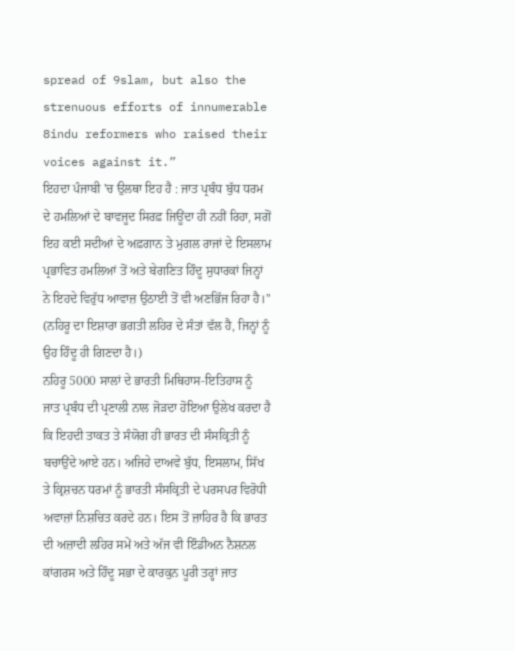spread of 9slam, but also the strenuous efforts of innumerable 8indu reformers who raised their voices against it.”
ਇਹਦਾ ਪੰਜਾਬੀ 'ਚ ਉਲਥਾ ਇਹ ਹੈ : ਜਾਤ ਪ੍ਰਬੰਧ ਬੁੱਧ ਧਰਮ ਦੇ ਹਮਲਿਆਂ ਦੇ ਬਾਵਜੂਦ ਸਿਰਫ਼ ਜਿਊਂਦਾ ਹੀ ਨਹੀਂ ਰਿਹਾ, ਸਗੋਂ ਇਹ ਕਈ ਸਦੀਆਂ ਦੇ ਅਫ਼ਗਾਨ ਤੇ ਮੁਗਲ ਰਾਜਾਂ ਦੇ ਇਸਲਾਮ ਪ੍ਰਭਾਵਿਤ ਹਮਲਿਆਂ ਤੋਂ ਅਤੇ ਬੇਗਣਿਤ ਹਿੰਦੂ ਸੁਧਾਰਕਾਂ ਜਿਨ੍ਹਾਂ ਨੇ ਇਹਦੇ ਵਿਰੁੱਧ ਆਵਾਜ਼ ਉਠਾਈ ਤੋਂ ਵੀ ਅਣਭਿੱਜ ਰਿਹਾ ਹੈ।'' (ਨਹਿਰੂ ਦਾ ਇਸ਼ਾਰਾ ਭਗਤੀ ਲਹਿਰ ਦੇ ਸੰਤਾਂ ਵੱਲ ਹੈ, ਜਿਨ੍ਹਾਂ ਨੂੰ ਉਹ ਹਿੰਦੂ ਹੀ ਗਿਣਦਾ ਹੈ।)
ਨਹਿਰੂ 5000 ਸਾਲਾਂ ਦੇ ਭਾਰਤੀ ਮਿਥਿਹਾਸ-ਇਤਿਹਾਸ ਨੂੰ ਜਾਤ ਪ੍ਰਬੰਧ ਦੀ ਪ੍ਰਣਾਲੀ ਨਾਲ ਜੋੜਦਾ ਹੋਇਆ ਉਲੇਖ ਕਰਦਾ ਹੈ ਕਿ ਇਹਦੀ ਤਾਕਤ ਤੇ ਸੰਯੋਗ ਹੀ ਭਾਰਤ ਦੀ ਸੰਸਕ੍ਰਿਤੀ ਨੂੰ ਬਚਾਉਂਦੇ ਆਏ ਹਨ। ਅਜਿਹੇ ਦਾਅਵੇ ਬੁੱਧ, ਇਸਲਾਮ, ਸਿੱਖ ਤੇ ਕ੍ਰਿਸ਼ਚਨ ਧਰਮਾਂ ਨੂੰ ਭਾਰਤੀ ਸੰਸਕ੍ਰਿਤੀ ਦੇ ਪਰਸਪਰ ਵਿਰੋਧੀ ਅਵਾਜ਼ਾਂ ਨਿਸ਼ਚਿਤ ਕਰਦੇ ਹਨ। ਇਸ ਤੋਂ ਜ਼ਾਹਿਰ ਹੈ ਕਿ ਭਾਰਤ ਦੀ ਅਜ਼ਾਦੀ ਲਹਿਰ ਸਮੇਂ ਅਤੇ ਅੱਜ ਵੀ ਇੰਡੀਅਨ ਨੈਸ਼ਨਲ ਕਾਂਗਰਸ ਅਤੇ ਹਿੰਦੂ ਸਭਾ ਦੇ ਕਾਰਕੁਨ ਪੂਰੀ ਤਰ੍ਹਾਂ ਜਾਤ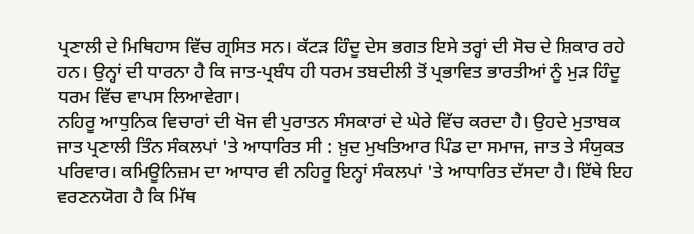ਪ੍ਰਣਾਲੀ ਦੇ ਮਿਥਿਹਾਸ ਵਿੱਚ ਗ੍ਰਸਿਤ ਸਨ। ਕੱਟੜ ਹਿੰਦੂ ਦੇਸ ਭਗਤ ਇਸੇ ਤਰ੍ਹਾਂ ਦੀ ਸੋਚ ਦੇ ਸ਼ਿਕਾਰ ਰਹੇ ਹਨ। ਉਨ੍ਹਾਂ ਦੀ ਧਾਰਨਾ ਹੈ ਕਿ ਜਾਤ-ਪ੍ਰਬੰਧ ਹੀ ਧਰਮ ਤਬਦੀਲੀ ਤੋਂ ਪ੍ਰਭਾਵਿਤ ਭਾਰਤੀਆਂ ਨੂੰ ਮੁੜ ਹਿੰਦੂ ਧਰਮ ਵਿੱਚ ਵਾਪਸ ਲਿਆਵੇਗਾ।
ਨਹਿਰੂ ਆਧੁਨਿਕ ਵਿਚਾਰਾਂ ਦੀ ਖੋਜ ਵੀ ਪੁਰਾਤਨ ਸੰਸਕਾਰਾਂ ਦੇ ਘੇਰੇ ਵਿੱਚ ਕਰਦਾ ਹੈ। ਉਹਦੇ ਮੁਤਾਬਕ ਜਾਤ ਪ੍ਰਣਾਲੀ ਤਿੰਨ ਸੰਕਲਪਾਂ 'ਤੇ ਆਧਾਰਿਤ ਸੀ : ਖ਼ੁਦ ਮੁਖਤਿਆਰ ਪਿੰਡ ਦਾ ਸਮਾਜ, ਜਾਤ ਤੇ ਸੰਯੁਕਤ ਪਰਿਵਾਰ। ਕਮਿਊਨਿਜ਼ਮ ਦਾ ਆਧਾਰ ਵੀ ਨਹਿਰੂ ਇਨ੍ਹਾਂ ਸੰਕਲਪਾਂ 'ਤੇ ਆਧਾਰਿਤ ਦੱਸਦਾ ਹੈ। ਇੱਥੇ ਇਹ ਵਰਣਨਯੋਗ ਹੈ ਕਿ ਮਿੱਥ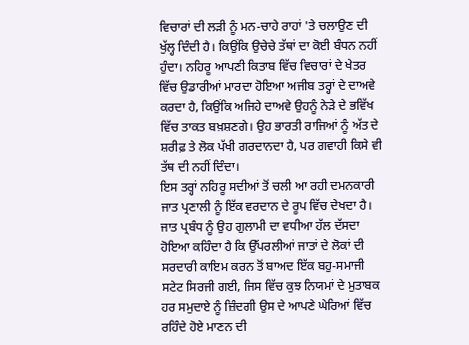ਵਿਚਾਰਾਂ ਦੀ ਲੜੀ ਨੂੰ ਮਨ-ਚਾਹੇ ਰਾਹਾਂ 'ਤੇ ਚਲਾਉਣ ਦੀ ਖੁੱਲ੍ਹ ਦਿੰਦੀ ਹੈ। ਕਿਉਂਕਿ ਉਚੇਚੇ ਤੱਥਾਂ ਦਾ ਕੋਈ ਬੰਧਨ ਨਹੀਂ ਹੁੰਦਾ। ਨਹਿਰੂ ਆਪਣੀ ਕਿਤਾਬ ਵਿੱਚ ਵਿਚਾਰਾਂ ਦੇ ਖੇਤਰ ਵਿੱਚ ਉਡਾਰੀਆਂ ਮਾਰਦਾ ਹੋਇਆ ਅਜੀਬ ਤਰ੍ਹਾਂ ਦੇ ਦਾਅਵੇ ਕਰਦਾ ਹੈ, ਕਿਉਂਕਿ ਅਜਿਹੇ ਦਾਅਵੇ ਉਹਨੂੰ ਨੇੜੇ ਦੇ ਭਵਿੱਖ ਵਿੱਚ ਤਾਕਤ ਬਖ਼ਸ਼ਣਗੇ। ਉਹ ਭਾਰਤੀ ਰਾਜਿਆਂ ਨੂੰ ਅੱਤ ਦੇ ਸ਼ਰੀਫ਼ ਤੇ ਲੋਕ ਪੱਖੀ ਗਰਦਾਨਦਾ ਹੈ, ਪਰ ਗਵਾਹੀ ਕਿਸੇ ਵੀ ਤੱਥ ਦੀ ਨਹੀਂ ਦਿੰਦਾ।
ਇਸ ਤਰ੍ਹਾਂ ਨਹਿਰੂ ਸਦੀਆਂ ਤੋਂ ਚਲੀ ਆ ਰਹੀ ਦਮਨਕਾਰੀ ਜਾਤ ਪ੍ਰਣਾਲੀ ਨੂੰ ਇੱਕ ਵਰਦਾਨ ਦੇ ਰੂਪ ਵਿੱਚ ਦੇਖਦਾ ਹੈ। ਜਾਤ ਪ੍ਰਬੰਧ ਨੂੰ ਉਹ ਗੁਲਾਮੀ ਦਾ ਵਧੀਆ ਹੱਲ ਦੱਸਦਾ ਹੋਇਆ ਕਹਿੰਦਾ ਹੈ ਕਿ ਉੱਪਰਲੀਆਂ ਜਾਤਾਂ ਦੇ ਲੋਕਾਂ ਦੀ ਸਰਦਾਰੀ ਕਾਇਮ ਕਰਨ ਤੋਂ ਬਾਅਦ ਇੱਕ ਬਹੁ-ਸਮਾਜੀ ਸਟੇਟ ਸਿਰਜੀ ਗਈ, ਜਿਸ ਵਿੱਚ ਕੁਝ ਨਿਯਮਾਂ ਦੇ ਮੁਤਾਬਕ ਹਰ ਸਮੁਦਾਏ ਨੂੰ ਜ਼ਿੰਦਗੀ ਉਸ ਦੇ ਆਪਣੇ ਘੇਰਿਆਂ ਵਿੱਚ ਰਹਿੰਦੇ ਹੋਏ ਮਾਣਨ ਦੀ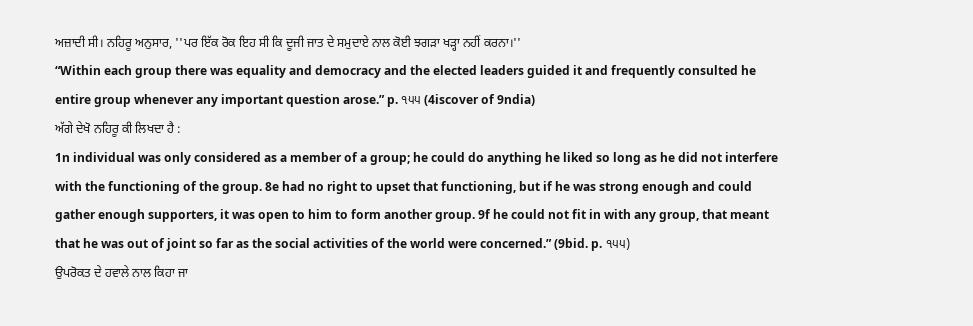ਅਜ਼ਾਦੀ ਸੀ। ਨਹਿਰੂ ਅਨੁਸਾਰ, ''ਪਰ ਇੱਕ ਰੋਕ ਇਹ ਸੀ ਕਿ ਦੂਜੀ ਜਾਤ ਦੇ ਸਮੁਦਾਏ ਨਾਲ ਕੋਈ ਝਗੜਾ ਖੜ੍ਹਾ ਨਹੀਂ ਕਰਨਾ।''
“Within each group there was equality and democracy and the elected leaders guided it and frequently consulted he entire group whenever any important question arose.” p. ੧੫੫ (4iscover of 9ndia)
ਅੱਗੇ ਦੇਖੋ ਨਹਿਰੂ ਕੀ ਲਿਖਦਾ ਹੈ :
1n individual was only considered as a member of a group; he could do anything he liked so long as he did not interfere with the functioning of the group. 8e had no right to upset that functioning, but if he was strong enough and could gather enough supporters, it was open to him to form another group. 9f he could not fit in with any group, that meant that he was out of joint so far as the social activities of the world were concerned.” (9bid. p. ੧੫੫)
ਉਪਰੋਕਤ ਦੇ ਹਵਾਲੇ ਨਾਲ ਕਿਹਾ ਜਾ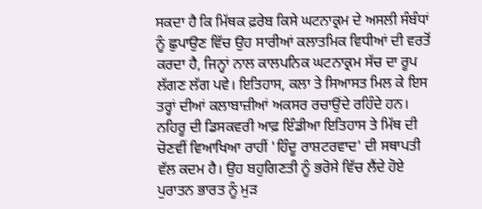ਸਕਦਾ ਹੈ ਕਿ ਮਿੱਥਕ ਫ਼ਰੇਬ ਕਿਸੇ ਘਟਨਾਕ੍ਰਮ ਦੇ ਅਸਲੀ ਸੰਬੰਧਾਂ ਨੂੰ ਛੁਪਾਉਣ ਵਿੱਚ ਉਹ ਸਾਰੀਆਂ ਕਲਾਤਮਿਕ ਵਿਧੀਆਂ ਦੀ ਵਰਤੋਂ ਕਰਦਾ ਹੈ, ਜਿਨ੍ਹਾਂ ਨਾਲ ਕਾਲਪਨਿਕ ਘਟਨਾਕ੍ਰਮ ਸੱਚ ਦਾ ਰੂਪ ਲੱਗਣ ਲੱਗ ਪਵੇ। ਇਤਿਹਾਸ, ਕਲਾ ਤੇ ਸਿਆਸਤ ਮਿਲ ਕੇ ਇਸ ਤਰ੍ਹਾਂ ਦੀਆਂ ਕਲਾਬਾਜ਼ੀਆਂ ਅਕਸਰ ਰਚਾਉਂਦੇ ਰਹਿੰਦੇ ਹਨ।
ਨਹਿਰੂ ਦੀ ਡਿਸਕਵਰੀ ਆਫ਼ ਇੰਡੀਆ ਇਤਿਹਾਸ ਤੇ ਮਿੱਥ ਦੀ ਚੋਣਵੀਂ ਵਿਆਖਿਆ ਰਾਹੀਂ 'ਹਿੰਦੂ ਰਾਸ਼ਟਰਵਾਦ' ਦੀ ਸਥਾਪਤੀ ਵੱਲ ਕਦਮ ਹੈ। ਉਹ ਬਹੁਗਿਣਤੀ ਨੂੰ ਭਰੋਸੇ ਵਿੱਚ ਲੈਂਦੇ ਹੋਏ ਪੁਰਾਤਨ ਭਾਰਤ ਨੂੰ ਮੁੜ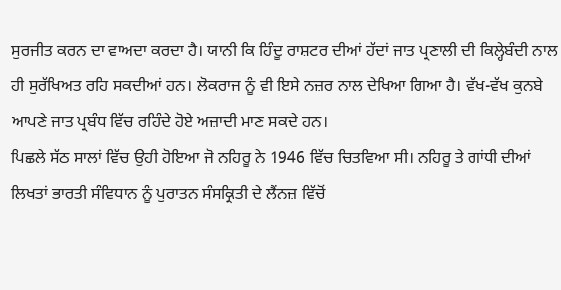ਸੁਰਜੀਤ ਕਰਨ ਦਾ ਵਾਅਦਾ ਕਰਦਾ ਹੈ। ਯਾਨੀ ਕਿ ਹਿੰਦੂ ਰਾਸ਼ਟਰ ਦੀਆਂ ਹੱਦਾਂ ਜਾਤ ਪ੍ਰਣਾਲੀ ਦੀ ਕਿਲ੍ਹੇਬੰਦੀ ਨਾਲ ਹੀ ਸੁਰੱਖਿਅਤ ਰਹਿ ਸਕਦੀਆਂ ਹਨ। ਲੋਕਰਾਜ ਨੂੰ ਵੀ ਇਸੇ ਨਜ਼ਰ ਨਾਲ ਦੇਖਿਆ ਗਿਆ ਹੈ। ਵੱਖ-ਵੱਖ ਕੁਨਬੇ ਆਪਣੇ ਜਾਤ ਪ੍ਰਬੰਧ ਵਿੱਚ ਰਹਿੰਦੇ ਹੋਏ ਅਜ਼ਾਦੀ ਮਾਣ ਸਕਦੇ ਹਨ।
ਪਿਛਲੇ ਸੱਠ ਸਾਲਾਂ ਵਿੱਚ ਉਹੀ ਹੋਇਆ ਜੋ ਨਹਿਰੂ ਨੇ 1946 ਵਿੱਚ ਚਿਤਵਿਆ ਸੀ। ਨਹਿਰੂ ਤੇ ਗਾਂਧੀ ਦੀਆਂ ਲਿਖਤਾਂ ਭਾਰਤੀ ਸੰਵਿਧਾਨ ਨੂੰ ਪੁਰਾਤਨ ਸੰਸਕ੍ਰਿਤੀ ਦੇ ਲੈਂਨਜ਼ ਵਿੱਚੋਂ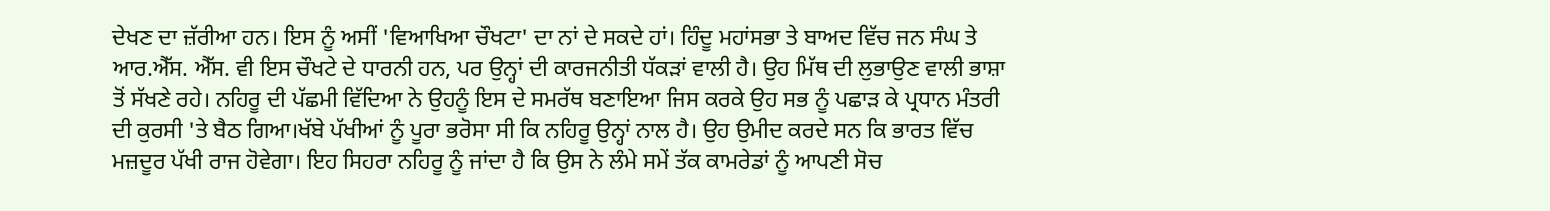ਦੇਖਣ ਦਾ ਜ਼ੱਰੀਆ ਹਨ। ਇਸ ਨੂੰ ਅਸੀਂ 'ਵਿਆਖਿਆ ਚੌਖਟਾ' ਦਾ ਨਾਂ ਦੇ ਸਕਦੇ ਹਾਂ। ਹਿੰਦੂ ਮਹਾਂਸਭਾ ਤੇ ਬਾਅਦ ਵਿੱਚ ਜਨ ਸੰਘ ਤੇ ਆਰ.ਐੱਸ. ਐੱਸ. ਵੀ ਇਸ ਚੌਖਟੇ ਦੇ ਧਾਰਨੀ ਹਨ, ਪਰ ਉਨ੍ਹਾਂ ਦੀ ਕਾਰਜਨੀਤੀ ਧੱਕੜਾਂ ਵਾਲੀ ਹੈ। ਉਹ ਮਿੱਥ ਦੀ ਲੁਭਾਉਣ ਵਾਲੀ ਭਾਸ਼ਾ ਤੋਂ ਸੱਖਣੇ ਰਹੇ। ਨਹਿਰੂ ਦੀ ਪੱਛਮੀ ਵਿੱਦਿਆ ਨੇ ਉਹਨੂੰ ਇਸ ਦੇ ਸਮਰੱਥ ਬਣਾਇਆ ਜਿਸ ਕਰਕੇ ਉਹ ਸਭ ਨੂੰ ਪਛਾੜ ਕੇ ਪ੍ਰਧਾਨ ਮੰਤਰੀ ਦੀ ਕੁਰਸੀ 'ਤੇ ਬੈਠ ਗਿਆ।ਖੱਬੇ ਪੱਖੀਆਂ ਨੂੰ ਪੂਰਾ ਭਰੋਸਾ ਸੀ ਕਿ ਨਹਿਰੂ ਉਨ੍ਹਾਂ ਨਾਲ ਹੈ। ਉਹ ਉਮੀਦ ਕਰਦੇ ਸਨ ਕਿ ਭਾਰਤ ਵਿੱਚ ਮਜ਼ਦੂਰ ਪੱਖੀ ਰਾਜ ਹੋਵੇਗਾ। ਇਹ ਸਿਹਰਾ ਨਹਿਰੂ ਨੂੰ ਜਾਂਦਾ ਹੈ ਕਿ ਉਸ ਨੇ ਲੰਮੇ ਸਮੇਂ ਤੱਕ ਕਾਮਰੇਡਾਂ ਨੂੰ ਆਪਣੀ ਸੋਚ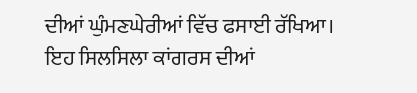ਦੀਆਂ ਘੁੰਮਣਘੇਰੀਆਂ ਵਿੱਚ ਫਸਾਈ ਰੱਖਿਆ। ਇਹ ਸਿਲਸਿਲਾ ਕਾਂਗਰਸ ਦੀਆਂ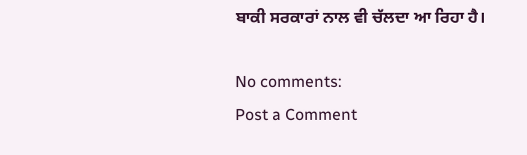ਬਾਕੀ ਸਰਕਾਰਾਂ ਨਾਲ ਵੀ ਚੱਲਦਾ ਆ ਰਿਹਾ ਹੈ।

No comments:
Post a Comment